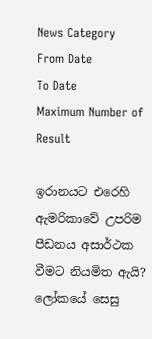News Category
From Date
To Date
Maximum Number of Result

ඉරානයට එරෙහි ඇමරිකාවේ උපරිම පීඩනය අසාර්ථක වීමට නියමිත ඇයි? ලෝකයේ සෙසු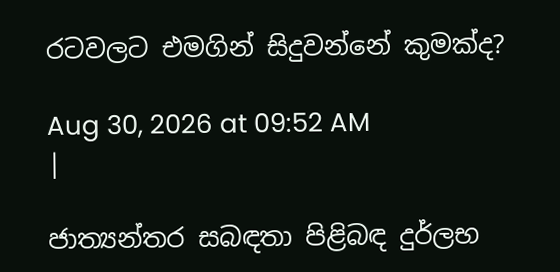රටවලට එමගින් සිදුවන්නේ කුමක්ද?

Aug 30, 2026 at 09:52 AM
|

ජාත්‍යන්තර සබඳතා පිළිබඳ දුර්ලභ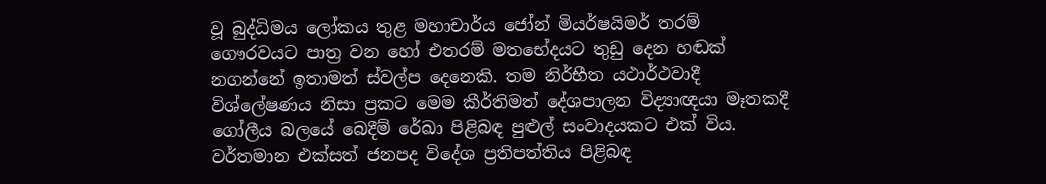වූ බුද්ධිමය ලෝකය තුළ මහාචාර්ය ජෝන් මියර්ෂයිමර් තරම් ගෞරවයට පාත්‍ර වන හෝ එතරම් මතභේදයට තුඩු දෙන හඬක් නගන්නේ ඉතාමත් ස්වල්ප දෙනෙකි. තම නිර්භීත යථාර්ථවාදී විශ්ලේෂණය නිසා ප්‍රකට මෙම කීර්තිමත් දේශපාලන විද්‍යාඥයා මෑතකදී ගෝලීය බලයේ බෙදීම් රේඛා පිළිබඳ පුළුල් සංවාදයකට එක් විය. වර්තමාන එක්සත් ජනපද විදේශ ප්‍රතිපත්තිය පිළිබඳ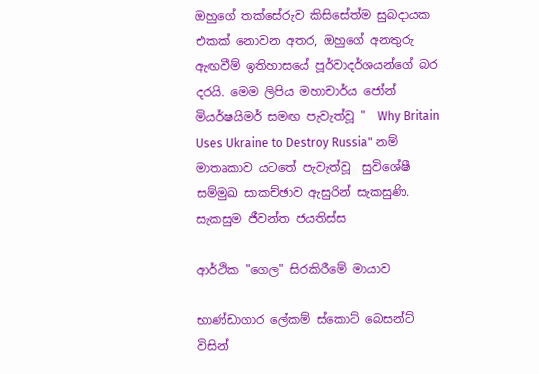ඔහුගේ තක්සේරුව කිසිසේත්ම සුබදායක එකක් නොවන අතර, ඔහුගේ අනතුරු ඇඟවීම් ඉතිහාසයේ පූර්වාදර්ශයන්ගේ බර දරයි. මෙම ලිපිය මහාචාර්ය ජෝන් මියර්ෂයිමර් සමඟ පැවැත්වූ "  Why Britain Uses Ukraine to Destroy Russia" නම් මාතෘකාව යටතේ පැවැත්වූ  සුවිශේෂී සම්මුඛ සාකච්ඡාව ඇසුරින් සැකසුණි. සැකසුම ජීවන්ත ජයතිස්ස

ආර්ථික "ගෙල" සිරකිරීමේ මායාව

භාණ්ඩාගාර ලේකම් ස්කොට් බෙසන්ට් විසින්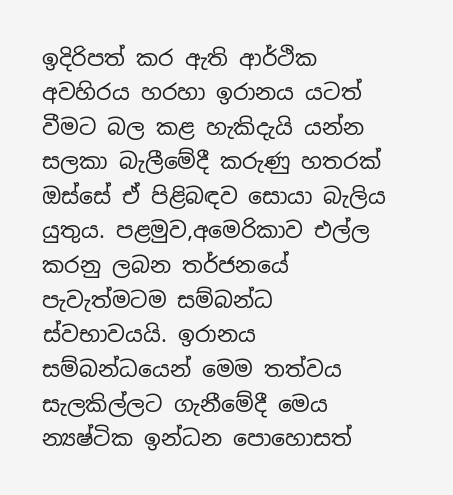ඉදිරිපත් කර ඇති ආර්ථික අවහිරය හරහා ඉරානය යටත් වීමට බල කළ හැකිදැයි යන්න සලකා බැලීමේදී කරුණු හතරක් ඔස්සේ ඒ පිළිබඳව සොයා බැලිය යුතුය. පළමුව,අමෙරිකාව එල්ල කරනු ලබන තර්ජනයේ පැවැත්මටම සම්බන්ධ ස්වභාවයයි. ඉරානය සම්බන්ධයෙන් මෙම තත්වය සැලකිල්ලට ගැනීමේදී මෙය න්‍යෂ්ටික ඉන්ධන පොහොසත්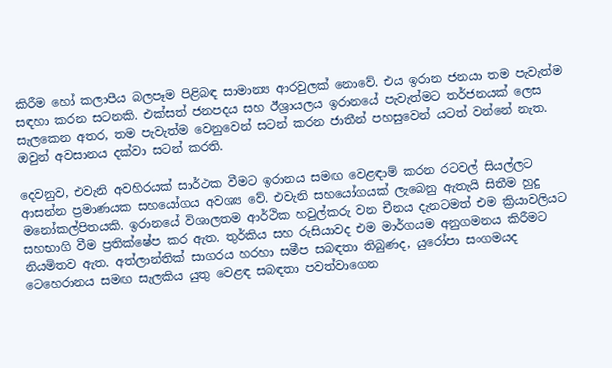කිරීම හෝ කලාපීය බලපෑම පිළිබඳ සාමාන්‍ය ආරවුලක් නොවේ. එය ඉරාන ජනයා තම පැවැත්ම සඳහා කරන සටනකි. එක්සත් ජනපදය සහ ඊශ්‍රායලය ඉරානයේ පැවැත්මට තර්ජනයක් ලෙස සැලකෙන අතර, තම පැවැත්ම වෙනුවෙන් සටන් කරන ජාතීන් පහසුවෙන් යටත් වන්නේ නැත. ඔවුන් අවසානය දක්වා සටන් කරති.

දෙවනුව, එවැනි අවහිරයක් සාර්ථක වීමට ඉරානය සමඟ වෙළඳාම් කරන රටවල් සියල්ලට ආසන්න ප්‍රමාණයක සහයෝගය අවශ්‍ය වේ. එවැනි සහයෝගයක් ලැබෙනු ඇතැයි සිතීම හුදු මනෝකල්පිතයකි. ඉරානයේ විශාලතම ආර්ථික හවුල්කරු වන චීනය දැනටමත් එම ක්‍රියාවලියට සහභාගි වීම ප්‍රතික්ෂේප කර ඇත. තුර්කිය සහ රුසියාවද එම මාර්ගයම අනුගමනය කිරීමට නියමිතව ඇත. අත්ලාන්තික් සාගරය හරහා සමීප සබඳතා තිබුණද, යුරෝපා සංගමයද ටෙහෙරානය සමඟ සැලකිය යුතු වෙළඳ සබඳතා පවත්වාගෙන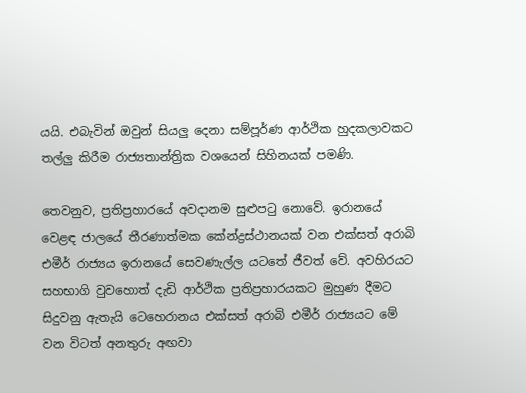යයි. එබැවින් ඔවුන් සියලු දෙනා සම්පූර්ණ ආර්ථික හුදකලාවකට තල්ලු කිරීම රාජ්‍යතාන්ත්‍රික වශයෙන් සිහිනයක් පමණි.

තෙවනුව, ප්‍රතිප්‍රහාරයේ අවදානම සුළුපටු නොවේ. ඉරානයේ වෙළඳ ජාලයේ තීරණාත්මක කේන්ද්‍රස්ථානයක් වන එක්සත් අරාබි එමීර් රාජ්‍යය ඉරානයේ සෙවණැල්ල යටතේ ජීවත් වේ. අවහිරයට සහභාගි වුවහොත් දැඩි ආර්ථික ප්‍රතිප්‍රහාරයකට මුහුණ දීමට සිදුවනු ඇතැයි ටෙහෙරානය එක්සත් අරාබි එමීර් රාජ්‍යයට මේ වන විටත් අනතුරු අඟවා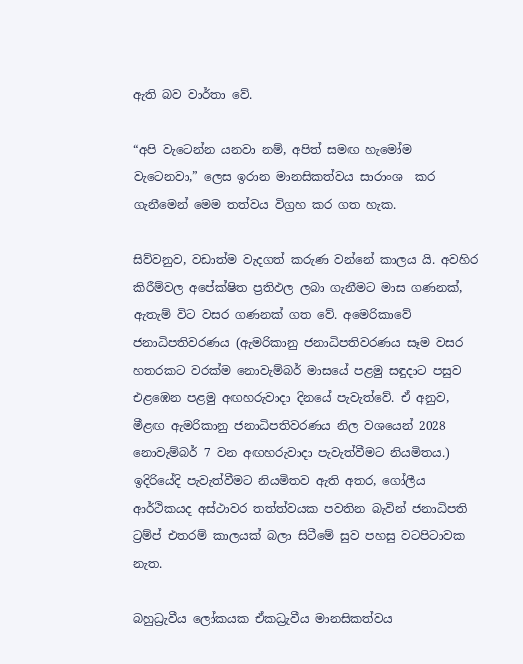ඇති බව වාර්තා වේ.

“අපි වැටෙන්න යනවා නම්, අපිත් සමඟ හැමෝම වැටෙනවා,” ලෙස ඉරාන මානසිකත්වය සාරාංශ  කර ගැනීමෙන් මෙම තත්වය විග්‍රහ කර ගත හැක.

සිව්වනුව, වඩාත්ම වැදගත් කරුණ වන්නේ කාලය යි. අවහිර කිරීම්වල අපේක්ෂිත ප්‍රතිඵල ලබා ගැනීමට මාස ගණනක්, ඇතැම් විට වසර ගණනක් ගත වේ. අමෙරිකාවේ ජනාධිපතිවරණය (ඇමරිකානු ජනාධිපතිවරණය සෑම වසර හතරකට වරක්ම නොවැම්බර් මාසයේ පළමු සඳුදාට පසුව එළඹෙන පළමු අඟහරුවාදා දිනයේ පැවැත්වේ. ඒ අනුව, මීළඟ ඇමරිකානු ජනාධිපතිවරණය නිල වශයෙන් 2028 නොවැම්බර් 7 වන අඟහරුවාදා පැවැත්වීමට නියමිතය.) ඉදිරියේදි පැවැත්වීමට නියමිතව ඇති අතර, ගෝලීය ආර්ථිකයද අස්ථාවර තත්ත්වයක පවතින බැවින් ජනාධිපති ට්‍රම්ප් එතරම් කාලයක් බලා සිටීමේ සුව පහසු වටපිටාවක නැත.

බහුධ්‍රැවීය ලෝකයක ඒකධ්‍රැවීය මානසිකත්වය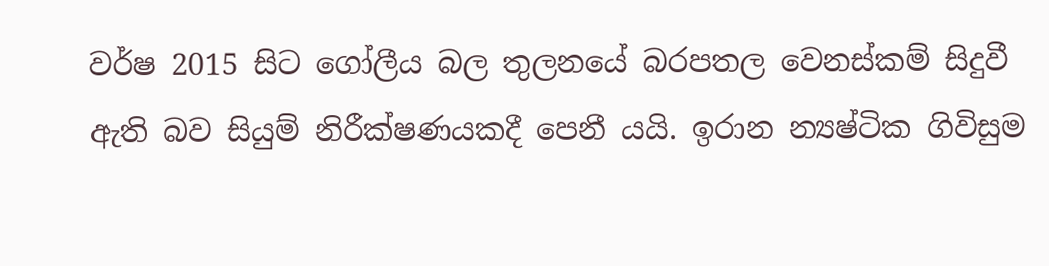වර්ෂ 2015 සිට ගෝලීය බල තුලනයේ බරපතල වෙනස්කම් සිදුවී ඇති බව සියුම් නිරීක්ෂණයකදී පෙනී යයි. ඉරාන න්‍යෂ්ටික ගිවිසුම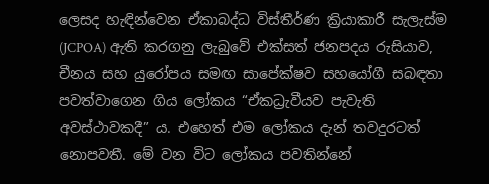ලෙසද හැඳින්වෙන ඒකාබද්ධ විස්තීර්ණ ක්‍රියාකාරී සැලැස්ම (JCPOA) ඇති කරගනු ලැබුවේ එක්සත් ජනපදය රුසියාව, චීනය සහ යුරෝපය සමඟ සාපේක්ෂව සහයෝගී සබඳතා පවත්වාගෙන ගිය ලෝකය “ඒකධ්‍රැවීයව පැවැති අවස්ථාවකදී” ය. එහෙත් එම ලෝකය දැන් තවදුරටත් නොපවතී. මේ වන විට ලෝකය පවතින්නේ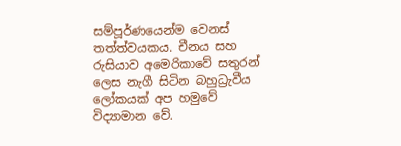සම්පූර්ණයෙන්ම වෙනස් තත්ත්වයකය. චීනය සහ රුසියාව අමෙරිකාවේ සතුරන් ලෙස නැගී සිටින බහුධ්‍රැවීය ලෝකයක් අප හමුවේ විද්‍යාමාන වේ.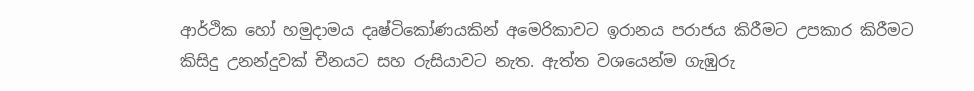ආර්ථික හෝ හමුදාමය දෘෂ්ටිකෝණයකින් අමෙරිකාවට ඉරානය පරාජය කිරීමට උපකාර කිරීමට කිසිදු උනන්දුවක් චීනයට සහ රුසියාවට නැත. ඇත්ත වශයෙන්ම ගැඹුරු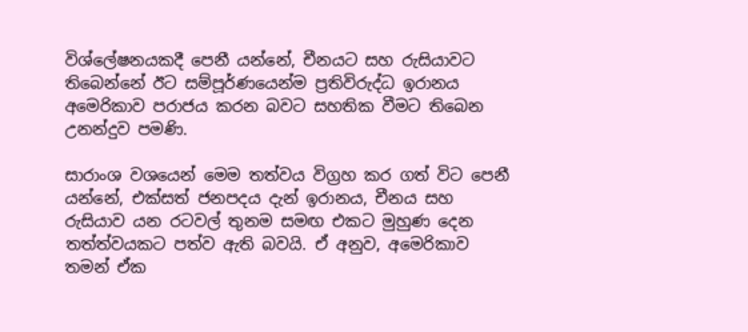විශ්ලේෂනයකදී පෙනී යන්නේ, චීනයට සහ රුසියාවට තිබෙන්නේ ඊට සම්පූර්ණයෙන්ම ප්‍රතිවිරුද්ධ ඉරානය අමෙරිකාව පරාජය කරන බවට සහතික වීමට තිබෙන උනන්දුව පමණි.

සාරාංශ වශයෙන් මෙම තත්වය විග්‍රහ කර ගත් විට පෙනී යන්නේ, එක්සත් ජනපදය දැන් ඉරානය, චීනය සහ රුසියාව යන රටවල් තුනම සමඟ එකට මුහුණ දෙන තත්ත්වයකට පත්ව ඇති බවයි. ඒ අනුව, අමෙරිකාව තමන් ඒක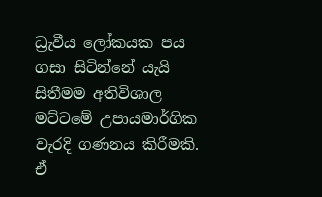ධ්‍රැවීය ලෝකයක පය ගසා සිටින්නේ යැයි සිතීමම අතිවිශාල මට්ටමේ උපායමාර්ගික වැරදි ගණනය කිරීමකි. ඒ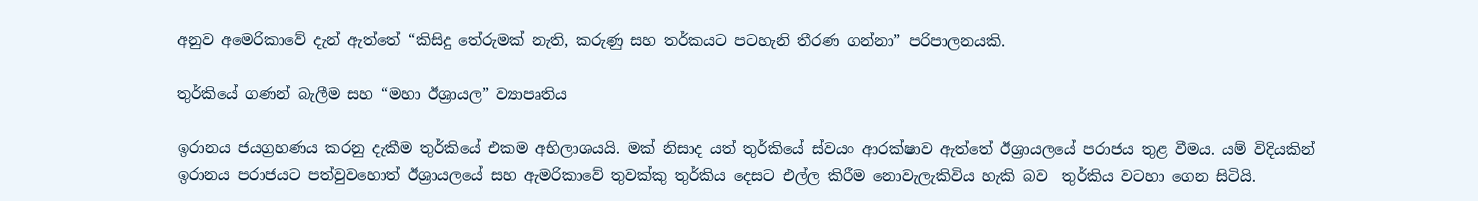අනුව අමෙරිකාවේ දැන් ඇත්තේ “කිසිදු තේරුමක් නැති, කරුණු සහ තර්කයට පටහැනි තීරණ ගන්නා” පරිපාලනයකි.

තුර්කියේ ගණන් බැලීම සහ “මහා ඊශ්‍රායල” ව්‍යාපෘතිය

ඉරානය ජයග්‍රහණය කරනු දැකීම තුර්කියේ එකම අභිලාශයයි. මක් නිසාද යත් තුර්කියේ ස්වයං ආරක්ෂාව ඇත්තේ ඊශ්‍රායලයේ පරාජය තුළ වීමය. යම් විදියකින් ඉරානය පරාජයට පත්වුවහොත් ඊශ්‍රායලයේ සහ ඇමරිකාවේ තුවක්කු තුර්කිය දෙසට එල්ල කිරීම නොවැලැකිවිය හැකි බව  තුර්කිය වටහා ගෙන සිටියි.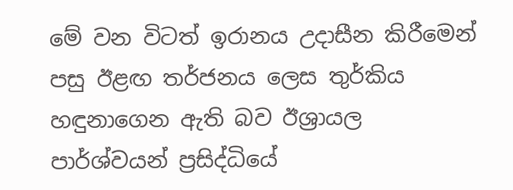මේ වන විටත් ඉරානය උදාසීන කිරීමෙන් පසු ඊළඟ තර්ජනය ලෙස තුර්කිය හඳුනාගෙන ඇති බව ඊශ්‍රායල පාර්ශ්වයන් ප්‍රසිද්ධියේ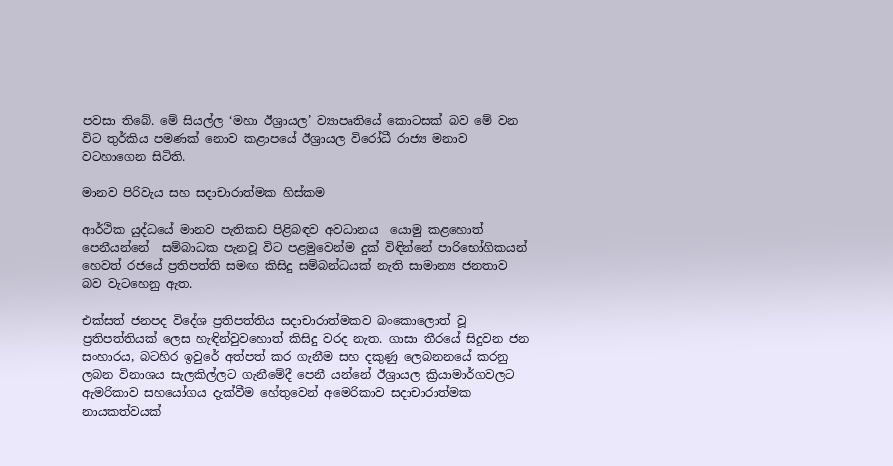පවසා තිබේ. මේ සියල්ල ‘මහා ඊශ්‍රායල’ ව්‍යාපෘතියේ කොටසක් බව මේ වන විට තුර්කිය පමණක් නොව කළාපයේ ඊශ්‍රායල විරෝධී රාජ්‍ය මනාව වටහාගෙන සිටිති.

මානව පිරිවැය සහ සදාචාරාත්මක හිස්කම

ආර්ථික යුද්ධයේ මානව පැතිකඩ පිළිබඳව අවධානය  යොමු කළහොත් පෙනීයන්නේ  සම්බාධක පැනවූ විට පළමුවෙන්ම දුක් විඳින්නේ පාරිභෝගිකයන් හෙවත් රජයේ ප්‍රතිපත්ති සමඟ කිසිදු සම්බන්ධයක් නැති සාමාන්‍ය ජනතාව බව වැටහෙනු ඇත.

එක්සත් ජනපද විදේශ ප්‍රතිපත්තිය සදාචාරාත්මකව බංකොලොත් වූ ප්‍රතිපත්තියක් ලෙස හැඳින්වුවහොත් කිසිදු වරද නැත. ගාසා තීරයේ සිදුවන ජන සංහාරය, බටහිර ඉවුරේ අත්පත් කර ගැනීම සහ දකුණු ලෙබනනයේ කරනු ලබන විනාශය සැලකිල්ලට ගැනීමේදී පෙනී යන්නේ ඊශ්‍රායල ක්‍රියාමාර්ගවලට ඇමරිකාව සහයෝගය දැක්වීම හේතුවෙන් අමෙරිකාව සදාචාරාත්මක නායකත්වයක්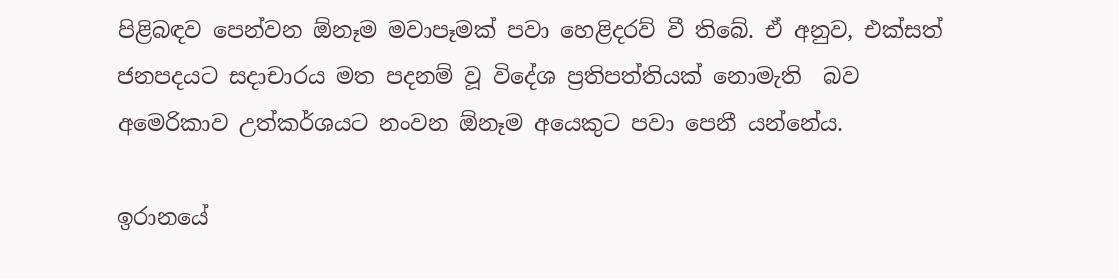පිළිබඳව පෙන්වන ඕනෑම මවාපෑමක් පවා හෙළිදරව් වී තිබේ. ඒ අනුව, එක්සත් ජනපදයට සදාචාරය මත පදනම් වූ විදේශ ප්‍රතිපත්තියක් නොමැති  බව අමෙරිකාව උත්කර්ශයට නංවන ඕනෑම අයෙකුට පවා පෙනී යන්නේය.

ඉරානයේ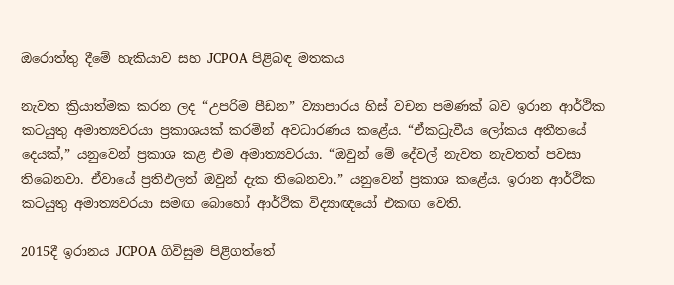ඔරොත්තු දීමේ හැකියාව සහ JCPOA පිළිබඳ මතකය

නැවත ක්‍රියාත්මක කරන ලද “උපරිම පීඩන” ව්‍යාපාරය හිස් වචන පමණක් බව ඉරාන ආර්ථික කටයුතු අමාත්‍යවරයා ප්‍රකාශයක් කරමින් අවධාරණය කළේය. “ඒකධ්‍රැවීය ලෝකය අතීතයේ දෙයක්,” යනුවෙන් ප්‍රකාශ කළ එම අමාත්‍යවරයා. “ඔවුන් මේ දේවල් නැවත නැවතත් පවසා තිබෙනවා. ඒවායේ ප්‍රතිඵලත් ඔවුන් දැක තිබෙනවා.” යනුවෙන් ප්‍රකාශ කළේය. ඉරාන ආර්ථික කටයුතු අමාත්‍යවරයා සමඟ බොහෝ ආර්ථික විද්‍යාඥයෝ එකඟ වෙති.

2015දී ඉරානය JCPOA ගිවිසුම පිළිගත්තේ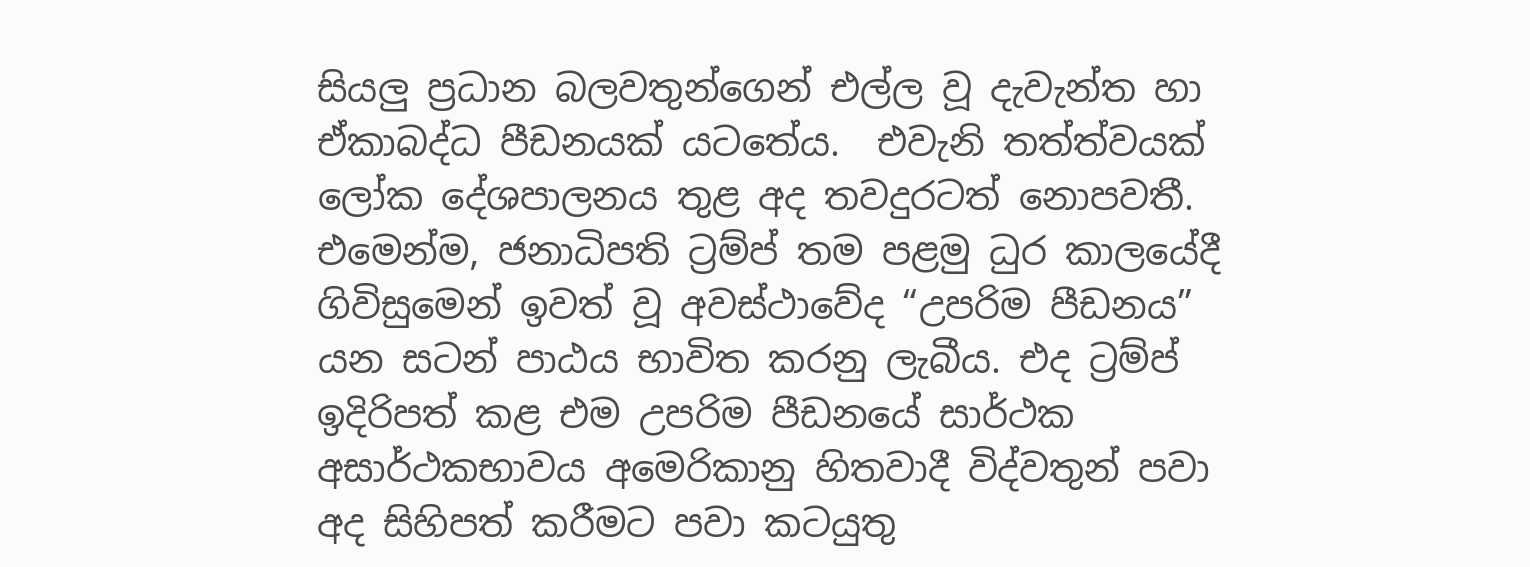සියලු ප්‍රධාන බලවතුන්ගෙන් එල්ල වූ දැවැන්ත හා ඒකාබද්ධ පීඩනයක් යටතේය.  එවැනි තත්ත්වයක් ලෝක දේශපාලනය තුළ අද තවදුරටත් නොපවතී. එමෙන්ම, ජනාධිපති ට්‍රම්ප් තම පළමු ධුර කාලයේදී ගිවිසුමෙන් ඉවත් වූ අවස්ථාවේද “උපරිම පීඩනය” යන සටන් පාඨය භාවිත කරනු ලැබීය. එද ට්‍රම්ප් ඉදිරිපත් කළ එම උපරිම පීඩනයේ සාර්ථක අසාර්ථකභාවය අමෙරිකානු හිතවාදී විද්වතුන් පවා අද සිහිපත් කරීමට පවා කටයුතු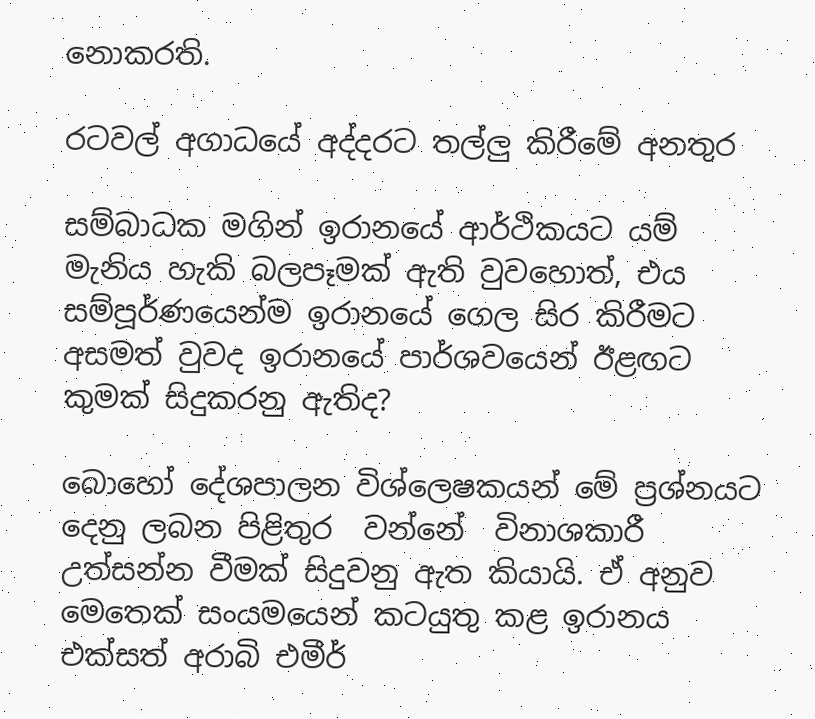නොකරති.

රටවල් අගාධයේ අද්දරට තල්ලු කිරීමේ අනතුර

සම්බාධක මගින් ඉරානයේ ආර්ථිකයට යම් මැනිය හැකි බලපෑමක් ඇති වුවහොත්, එය සම්පූර්ණයෙන්ම ඉරානයේ ගෙල සිර කිරීමට අසමත් වුවද ඉරානයේ පාර්ශවයෙන් ඊළඟට කුමක් සිදුකරනු ඇතිද?

බොහෝ දේශපාලන විශ්ලෙෂකයන් මේ ප්‍රශ්නයට දෙනු ලබන පිළිතුර  වන්නේ  විනාශකාරී උත්සන්න වීමක් සිදුවනු ඇත කියායි. ඒ අනුව මෙතෙක් සංයමයෙන් කටයුතු කළ ඉරානය  එක්සත් අරාබි එමීර්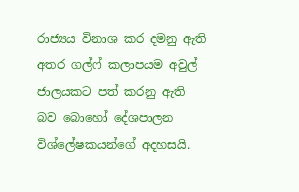රාජ්‍යය විනාශ කර දමනු ඇති අතර ගල්ෆ් කලාපයම අවුල් ජාලයකට පත් කරනු ඇති බව බොහෝ දේශපාලන විශ්ලේෂකයන්ගේ අදහසයි.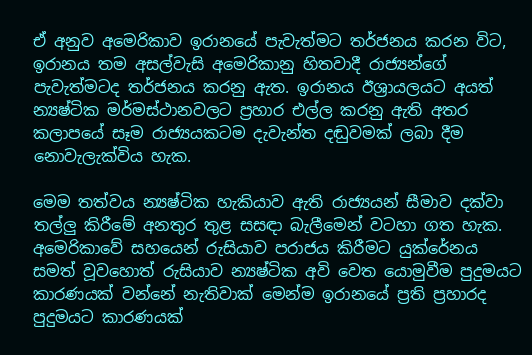ඒ අනුව අමෙරිකාව ඉරානයේ පැවැත්මට තර්ජනය කරන විට, ඉරානය තම අසල්වැසි අමෙරිකානු හිතවාදී රාජ්‍යන්ගේ පැවැත්මටද තර්ජනය කරනු ඇත. ඉරානය ඊශ්‍රායලයට අයත් න්‍යෂ්ටික මර්මස්ථානවලට ප්‍රහාර එල්ල කරනු ඇති අතර කලාපයේ සෑම රාජ්‍යයකටම දැවැන්ත දඬුවමක් ලබා දීම නොවැලැක්විය හැක.

මෙම තත්වය න්‍යෂ්ටික හැකියාව ඇති රාජ්‍යයන් සීමාව දක්වා තල්ලු කිරීමේ අනතුර තුළ සසඳා බැලීමෙන් වටහා ගත හැක. අමෙරිකාවේ සහයෙන් රුසියාව පරාජය කිරීමට යුක්රේනය සමත් වූවහොත් රුසියාව න්‍යෂ්ටික අවි වෙත යොමුවීම පුදුමයට  කාරණයක් වන්නේ නැතිවාක් මෙන්ම ඉරානයේ ප්‍රති ප්‍රහාරද පුදුමයට කාරණයක්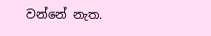වන්නේ නැත.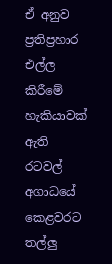ඒ අනුව ප්‍රතිප්‍රහාර එල්ල කිරීමේ හැකියාවක් ඇති රටවල් අගාධයේ කෙළවරට තල්ලු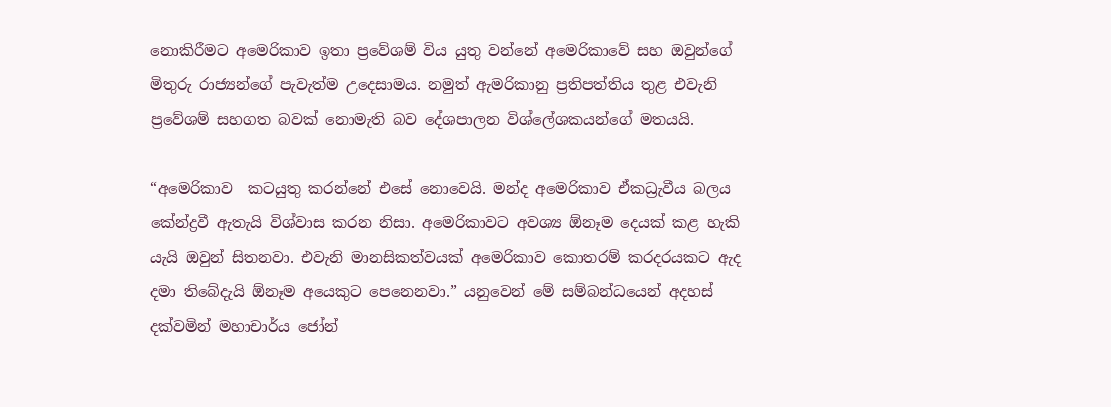නොකිරීමට අමෙරිකාව ඉතා ප්‍රවේශම් විය යුතු වන්නේ අමෙරිකාවේ සහ ඔවුන්ගේ මිතුරු රාජ්‍යන්ගේ පැවැත්ම උදෙසාමය. නමුත් ඇමරිකානු ප්‍රතිපත්තිය තුළ එවැනි ප්‍රවේශම් සහගත බවක් නොමැති බව දේශපාලන විශ්ලේශකයන්ගේ මතයයි.

“අමෙරිකාව  කටයුතු කරන්නේ එසේ නොවෙයි. මන්ද අමෙරිකාව ඒකධ්‍රැවීය බලය කේන්ද්‍රවී ඇතැයි විශ්වාස කරන නිසා. අමෙරිකාවට අවශ්‍ය ඕනෑම දෙයක් කළ හැකි යැයි ඔවුන් සිතනවා. එවැනි මානසිකත්වයක් අමෙරිකාව කොතරම් කරදරයකට ඇද දමා තිබේදැයි ඕනෑම අයෙකුට පෙනෙනවා.” යනුවෙන් මේ සම්බන්ධයෙන් අදහස් දක්වමින් මහාචාර්ය ජෝන්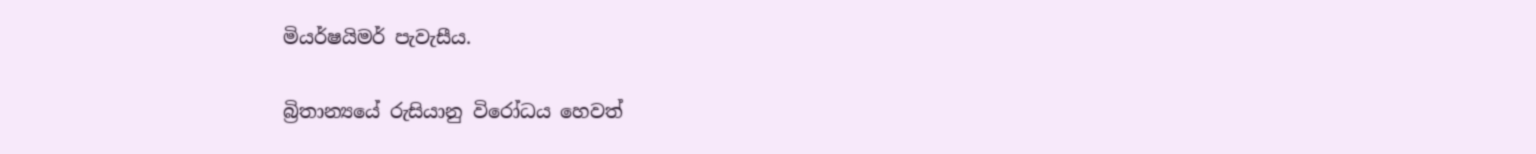මියර්ෂයිමර් පැවැසීය.

බ්‍රිතාන්‍යයේ රුසියානු විරෝධය හෙවත්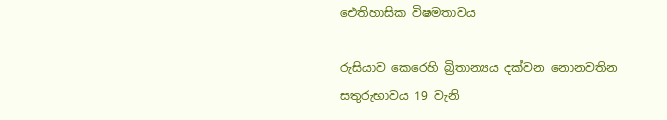ඓතිහාසික විෂමතාවය

රුසියාව කෙරෙහි බ්‍රිතාන්‍යය දක්වන නොනවතින සතුරුභාවය 19 වැනි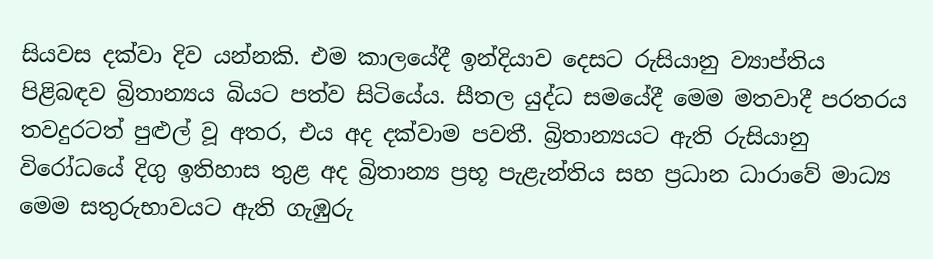සියවස දක්වා දිව යන්නකි. එම කාලයේදී ඉන්දියාව දෙසට රුසියානු ව්‍යාප්තිය පිළිබඳව බ්‍රිතාන්‍යය බියට පත්ව සිටියේය. සීතල යුද්ධ සමයේදී මෙම මතවාදී පරතරය තවදුරටත් පුළුල් වූ අතර, එය අද දක්වාම පවතී. බ්‍රිතාන්‍යයට ඇති රුසියානු විරෝධයේ දිගු ඉතිහාස තුළ අද බ්‍රිතාන්‍ය ප්‍රභූ පැළැන්තිය සහ ප්‍රධාන ධාරාවේ මාධ්‍ය මෙම සතුරුභාවයට ඇති ගැඹුරු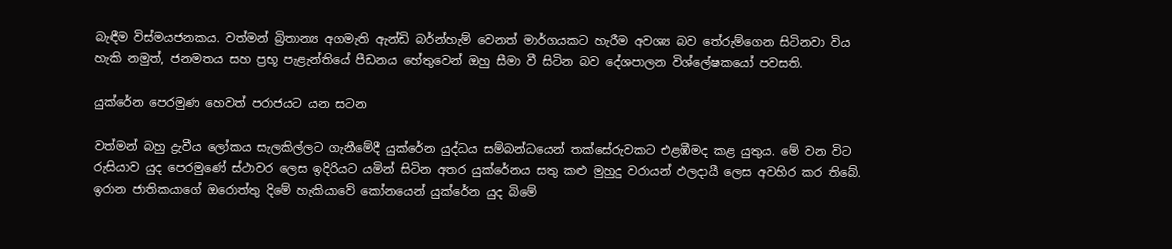බැඳීම විස්මයජනකය. වත්මන් බ්‍රිතාන්‍ය අගමැති ඇන්ඩි බර්න්හැම් වෙනත් මාර්ගයකට හැරීම අවශ්‍ය බව තේරුම්ගෙන සිටිනවා විය හැකි නමුත්, ජනමතය සහ ප්‍රභූ පැළැන්තියේ පීඩනය හේතුවෙන් ඔහු සීමා වී සිටින බව දේශපාලන විශ්ලේෂකයෝ පවසති.

යුක්රේන පෙරමුණ හෙවත් පරාජයට යන සටන

වත්මන් බහු ද්‍රැවීය ලෝකය සැලකිල්ලට ගැනීමේදී යුක්රේන යුද්ධය සම්බන්ධයෙන් තක්සේරුවකට එළඹීමද කළ යුතුය. මේ වන විට රුසියාව යුද පෙරමුණේ ස්ථාවර ලෙස ඉදිරියට යමින් සිටින අතර යුක්රේනය සතු කළු මුහුදු වරායන් ඵලදායී ලෙස අවහිර කර තිබේ. ඉරාන ජාතිකයාගේ ඔරොත්තු දිමේ හැකියාවේ කෝනයෙන් යුක්රේන යුද බිමේ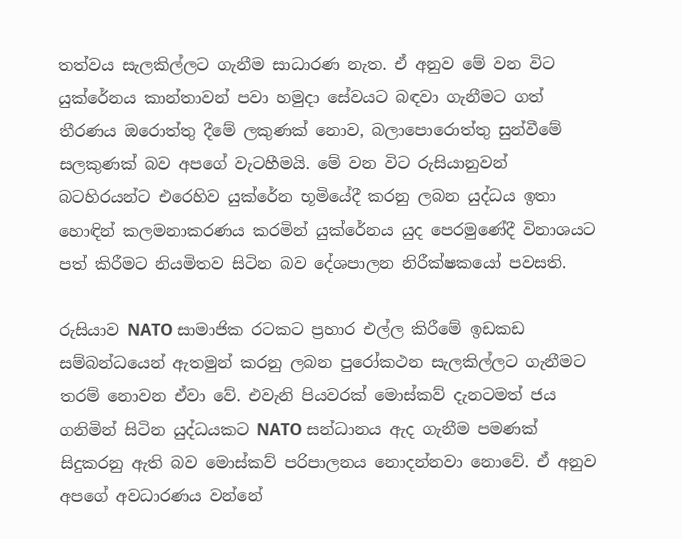තත්වය සැලකිල්ලට ගැනීම සාධාරණ නැත. ඒ අනුව මේ වන විට යුක්රේනය කාන්තාවන් පවා හමුදා සේවයට බඳවා ගැනීමට ගත් තීරණය ඔරොත්තු දීමේ ලකුණක් නොව, බලාපොරොත්තු සුන්වීමේ සලකුණක් බව අපගේ වැටහීමයි. මේ වන විට රුසියානුවන් බටහිරයන්ට එරෙහිව යුක්රේන භූමියේදී කරනු ලබන යුද්ධය ඉතා හොඳින් කලමනාකරණය කරමින් යුක්රේනය යුද පෙරමුණේදී විනාශයට පත් කිරීමට නියමිතව සිටින බව දේශපාලන නිරීක්ෂකයෝ පවසති.

රුසියාව NATO සාමාජික රටකට ප්‍රහාර එල්ල කිරීමේ ඉඩකඩ සම්බන්ධයෙන් ඇතමුන් කරනු ලබන පුරෝකථන සැලකිල්ලට ගැනීමට තරම් නොවන ඒවා වේ. එවැනි පියවරක් මොස්කව් දැනටමත් ජය ගනිමින් සිටින යුද්ධයකට NATO සන්ධානය ඇද ගැනීම පමණක් සිදුකරනු ඇති බව මොස්කව් පරිපාලනය නොදන්නවා නොවේ. ඒ අනුව අපගේ අවධාරණය වන්නේ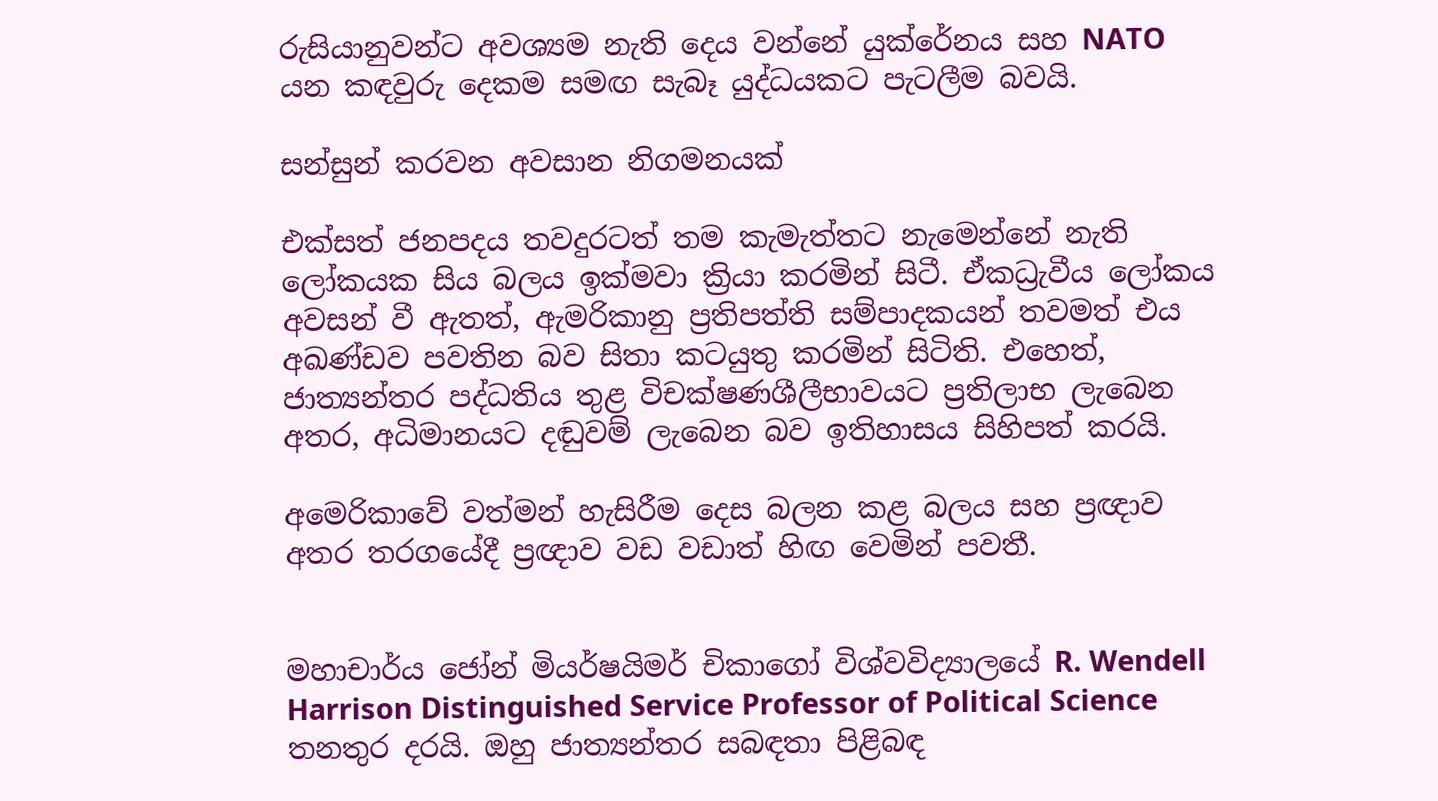රුසියානුවන්ට අවශ්‍යම නැති දෙය වන්නේ යුක්රේනය සහ NATO යන කඳවුරු දෙකම සමඟ සැබෑ යුද්ධයකට පැටලීම බවයි.

සන්සුන් කරවන අවසාන නිගමනයක්

එක්සත් ජනපදය තවදුරටත් තම කැමැත්තට නැමෙන්නේ නැති ලෝකයක සිය බලය ඉක්මවා ක්‍රියා කරමින් සිටී. ඒකධ්‍රැවීය ලෝකය අවසන් වී ඇතත්, ඇමරිකානු ප්‍රතිපත්ති සම්පාදකයන් තවමත් එය අඛණ්ඩව පවතින බව සිතා කටයුතු කරමින් සිටිති. එහෙත්, ජාත්‍යන්තර පද්ධතිය තුළ විචක්ෂණශීලීභාවයට ප්‍රතිලාභ ලැබෙන අතර, අධිමානයට දඬුවම් ලැබෙන බව ඉතිහාසය සිහිපත් කරයි.

අමෙරිකාවේ වත්මන් හැසිරීම දෙස බලන කළ බලය සහ ප්‍රඥාව අතර තරගයේදී ප්‍රඥාව වඩ වඩාත් හිඟ වෙමින් පවතී.


මහාචාර්ය ජෝන් මියර්ෂයිමර් චිකාගෝ විශ්වවිද්‍යාලයේ R. Wendell Harrison Distinguished Service Professor of Political Science තනතුර දරයි. ඔහු ජාත්‍යන්තර සබඳතා පිළිබඳ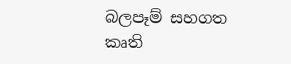බලපෑම් සහගත කෘති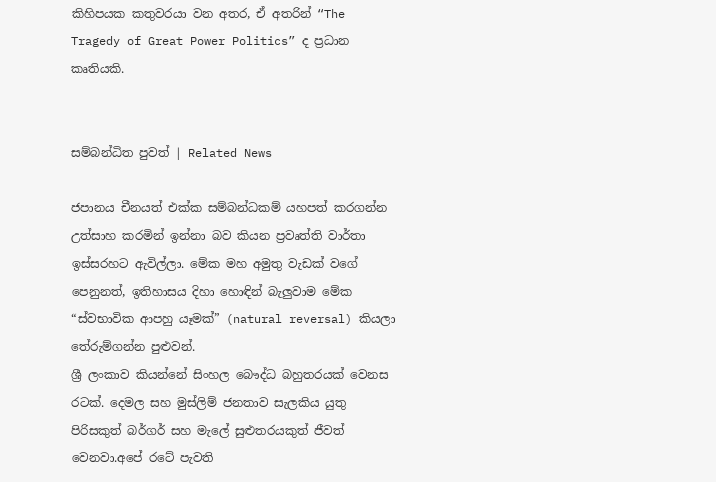කිහිපයක කතුවරයා වන අතර, ඒ අතරින් “The Tragedy of Great Power Politics” ද ප්‍රධාන කෘතියකි.


සම්බන්ධිත පුවත් | Related News

ජපානය චීනයත් එක්ක සම්බන්ධකම් යහපත් කරගන්න උත්සාහ කරමින් ඉන්නා බව කියන ප්‍රවෘත්ති වාර්තා ඉස්සරහට ඇවිල්ලා. මේක මහ අමුතු වැඩක් වගේ පෙනුනත්, ඉතිහාසය දිහා හොඳින් බැලුවාම මේක “ස්වභාවික ආපහු යෑමක්” (natural reversal) කියලා තේරුම්ගන්න පුළුවන්.
ශ්‍රී ලංකාව කියන්නේ සිංහල බෞද්ධ බහුතරයක් වෙනස රටක්. දෙමල සහ මුස්ලිම් ජනතාව සැලකිය යුතු පිරිසකුත් බර්ගර් සහ මැලේ සුළුතරයකුත් ජීවත් වෙනවා.අපේ රටේ පැවති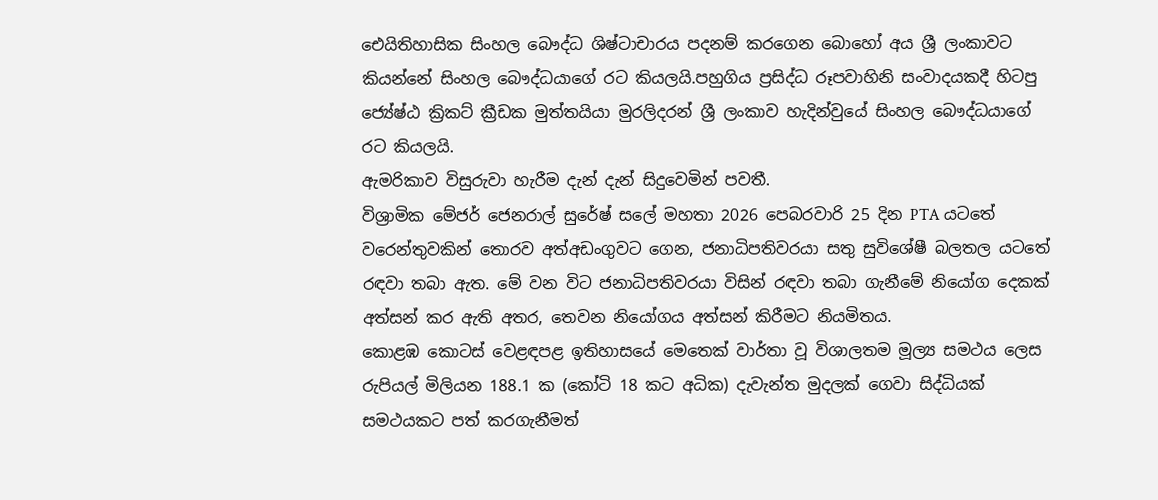ඓයිතිහාසික සිංහල බෞද්ධ ශිෂ්ටාචාරය පදනම් කරගෙන බොහෝ අය ශ්‍රී ලංකාවට කියන්නේ සිංහල බෞද්ධයාගේ රට කියලයි.පහුගිය ප්‍රසිද්ධ රූපවාහිනි සංවාදයකදී හිටපු ජ්‍යේෂ්ඨ ක්‍රිකට් ක්‍රීඩක මුත්තයියා මුරලිදරන් ශ්‍රී ලංකාව හැදින්වුයේ සිංහල බෞද්ධයාගේ රට කියලයි.
ඇමරිකාව විසුරුවා හැරීම දැන් දැන් සිදුවෙමින් පවතී.
විශ්‍රාමික මේජර් ජෙනරාල් සුරේෂ් සලේ මහතා 2026 පෙබරවාරි 25 දින PTA යටතේ වරෙන්තුවකින් තොරව අත්අඩංගුවට ගෙන, ජනාධිපතිවරයා සතු සුවිශේෂී බලතල යටතේ රඳවා තබා ඇත. මේ වන විට ජනාධිපතිවරයා විසින් රඳවා තබා ගැනීමේ නියෝග දෙකක් අත්සන් කර ඇති අතර, තෙවන නියෝගය අත්සන් කිරීමට නියමිතය.
කොළඹ කොටස් වෙළඳපළ ඉතිහාසයේ මෙතෙක් වාර්තා වූ විශාලතම මූල්‍ය සමථය ලෙස රුපියල් මිලියන 188.1 ක (කෝටි 18 කට අධික) දැවැන්ත මුදලක් ගෙවා සිද්ධියක් සමථයකට පත් කරගැනීමත්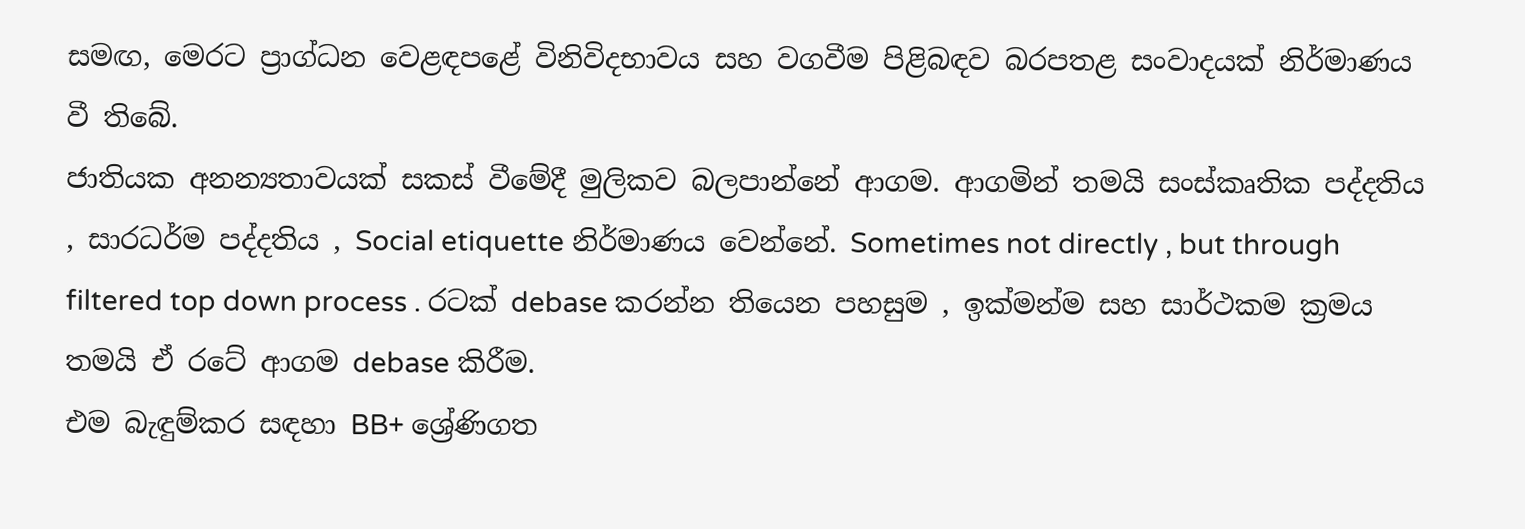සමඟ, මෙරට ප්‍රාග්ධන වෙළඳපළේ විනිවිදභාවය සහ වගවීම පිළිබඳව බරපතළ සංවාදයක් නිර්මාණය වී තිබේ.
ජාතියක අනන්‍යතාවයක් සකස් වීමේදී මුලිකව බලපාන්නේ ආගම. ආගමින් තමයි සංස්කෘතික පද්දතිය , සාරධර්ම පද්දතිය , Social etiquette නිර්මාණය වෙන්නේ. Sometimes not directly , but through filtered top down process . රටක් debase කරන්න තියෙන පහසුම , ඉක්මන්ම සහ සාර්ථකම ක්‍රමය තමයි ඒ රටේ ආගම debase කිරීම.
එම බැඳුම්කර සඳහා BB+ ශ්‍රේණිගත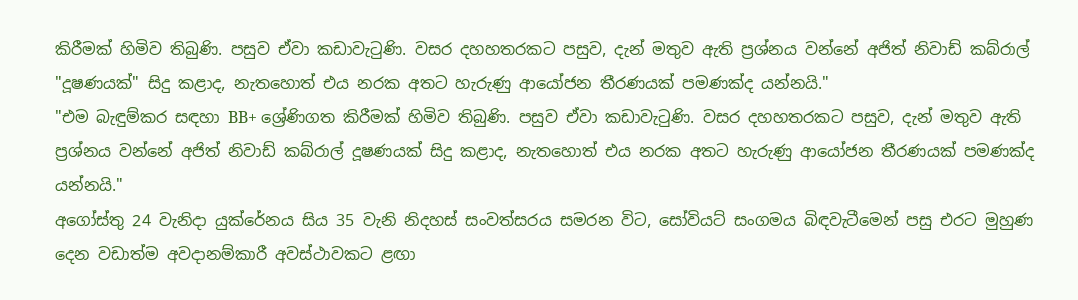කිරීමක් හිමිව තිබුණි. පසුව ඒවා කඩාවැටුණි. වසර දහහතරකට පසුව, දැන් මතුව ඇති ප්‍රශ්නය වන්නේ අජිත් නිවාඩ් කබ්රාල් "දූෂණයක්" සිදු කළාද, නැතහොත් එය නරක අතට හැරුණු ආයෝජන තීරණයක් පමණක්ද යන්නයි."
"එම බැඳුම්කර සඳහා BB+ ශ්‍රේණිගත කිරීමක් හිමිව තිබුණි. පසුව ඒවා කඩාවැටුණි. වසර දහහතරකට පසුව, දැන් මතුව ඇති ප්‍රශ්නය වන්නේ අජිත් නිවාඩ් කබ්රාල් දූෂණයක් සිදු කළාද, නැතහොත් එය නරක අතට හැරුණු ආයෝජන තීරණයක් පමණක්ද යන්නයි."
අගෝස්තු 24 වැනිදා යුක්රේනය සිය 35 වැනි නිදහස් සංවත්සරය සමරන විට, සෝවියට් සංගමය බිඳවැටීමෙන් පසු එරට මුහුණ දෙන වඩාත්ම අවදානම්කාරී අවස්ථාවකට ළඟා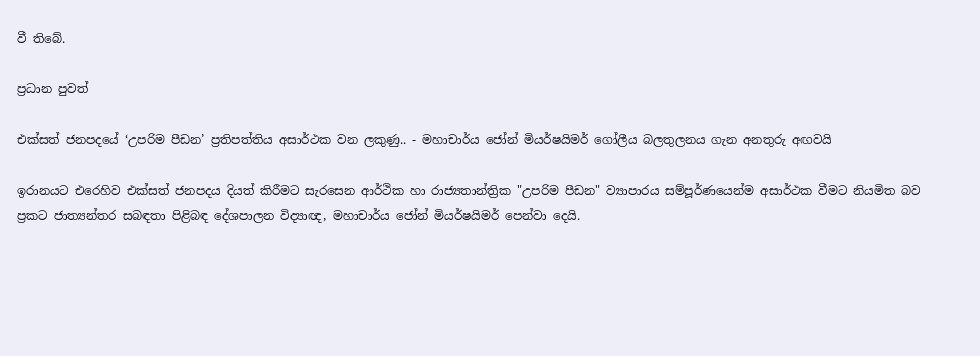වී තිබේ.

ප්‍රධාන පුවත්

එක්සත් ජනපදයේ ‘උපරිම පීඩන’ ප්‍රතිපත්තිය අසාර්ථක වන ලකුණු.. - මහාචාර්ය ජෝන් මියර්ෂයිමර් ගෝලීය බලතුලනය ගැන අනතුරු අඟවයි

ඉරානයට එරෙහිව එක්සත් ජනපදය දියත් කිරීමට සැරසෙන ආර්ථික හා රාජ්‍යතාන්ත්‍රික "උපරිම පීඩන" ව්‍යාපාරය සම්පූර්ණයෙන්ම අසාර්ථක වීමට නියමිත බව ප්‍රකට ජාත්‍යන්තර සබඳතා පිළිබඳ දේශපාලන විද්‍යාඥ, මහාචාර්ය ජෝන් මියර්ෂයිමර් පෙන්වා දෙයි.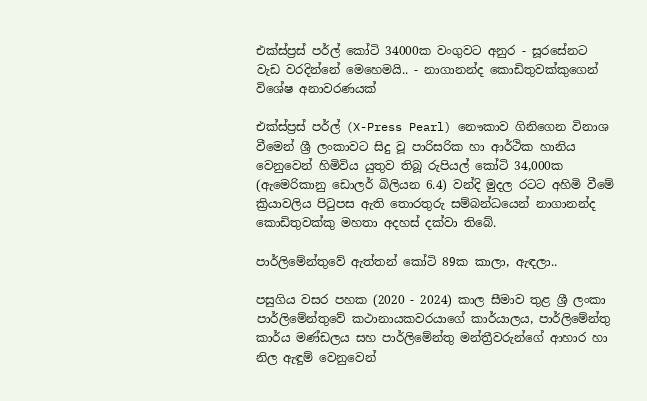එක්ස්ප්‍රස් පර්ල් කෝටි 34000ක වංගුවට අනුර - සූරසේනට වැඩ වරදින්නේ මෙහෙමයි.. - නාගානන්ද කොඩිතුවක්කුගෙන් විශේෂ අනාවරණයක්

එක්ස්ප්‍රස් පර්ල් (X-Press Pearl) නෞකාව ගිනිගෙන විනාශ වීමෙන් ශ්‍රී ලංකාවට සිදු වූ පාරිසරික හා ආර්ථික හානිය වෙනුවෙන් හිමිවිය යුතුව තිබූ රුපියල් කෝටි 34,000ක (ඇමෙරිකානු ඩොලර් බිලියන 6.4) වන්දි මුදල රටට අහිමි වීමේ ක්‍රියාවලිය පිටුපස ඇති තොරතුරු සම්බන්ධයෙන් නාගානන්ද කොඩිතුවක්කු මහතා අදහස් දක්වා තිබේ.

පාර්ලිමේන්තුවේ ඇත්තන් කෝටි 89ක කාලා, ඇඳලා..

පසුගිය වසර පහක (2020 - 2024) කාල සීමාව තුළ ශ්‍රී ලංකා පාර්ලිමේන්තුවේ කථානායකවරයාගේ කාර්යාලය, පාර්ලිමේන්තු කාර්ය මණ්ඩලය සහ පාර්ලිමේන්තු මන්ත්‍රීවරුන්ගේ ආහාර හා නිල ඇඳුම් වෙනුවෙන්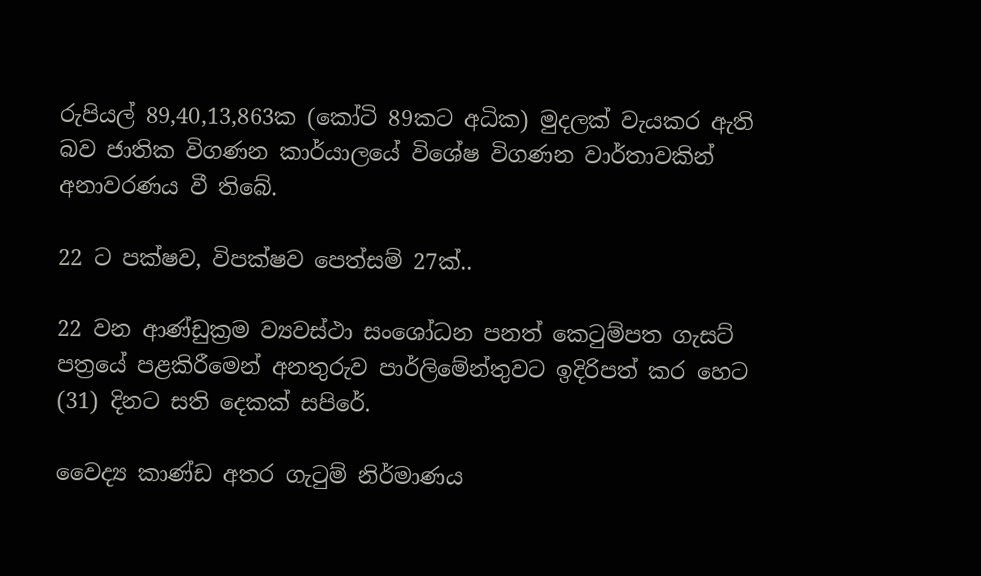රුපියල් 89,40,13,863ක (කෝටි 89කට අධික) මුදලක් වැයකර ඇති බව ජාතික විගණන කාර්යාලයේ විශේෂ විගණන වාර්තාවකින් අනාවරණය වී තිබේ.

22 ට පක්ෂව, විපක්ෂව පෙත්සම් 27ක්..

22 වන ආණ්ඩුක්‍රම ව්‍යවස්ථා සංශෝධන පනත් කෙටුම්පත ගැසට් පත්‍රයේ පළකිරීමෙන් අනතුරුව පාර්ලිමේන්තුවට ඉදිරිපත් කර හෙට (31) දිනට සති දෙකක් සපිරේ.

වෛද්‍ය කාණ්ඩ අතර ගැටුම් නිර්මාණය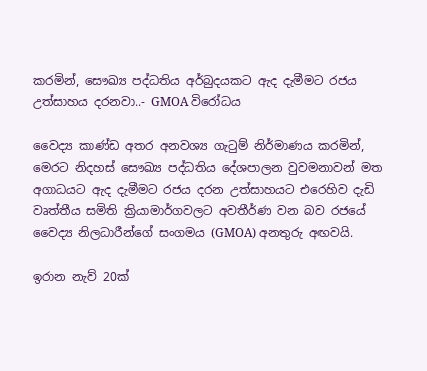කරමින්, සෞඛ්‍ය පද්ධතිය අර්බුදයකට ඇද දැමීමට රජය උත්සාහය දරනවා..- GMOA විරෝධය

වෛද්‍ය කාණ්ඩ අතර අනවශ්‍ය ගැටුම් නිර්මාණය කරමින්, මෙරට නිදහස් සෞඛ්‍ය පද්ධතිය දේශපාලන වුවමනාවන් මත අගාධයට ඇද දැමීමට රජය දරන උත්සාහයට එරෙහිව දැඩි වෘත්තීය සමිති ක්‍රියාමාර්ගවලට අවතීර්ණ වන බව රජයේ වෛද්‍ය නිලධාරීන්ගේ සංගමය (GMOA) අනතුරු අඟවයි.

ඉරාන නැව් 20ක්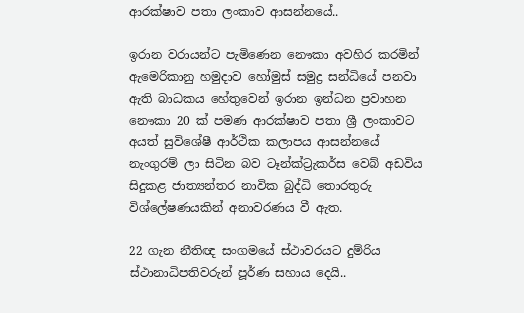ආරක්ෂාව පතා ලංකාව ආසන්නයේ..

ඉරාන වරායන්ට පැමිණෙන නෞකා අවහිර කරමින් ඇමෙරිකානු හමුදාව හෝමුස් සමුද්‍ර සන්ධියේ පනවා ඇති බාධකය හේතුවෙන් ඉරාන ඉන්ධන ප්‍රවාහන නෞකා 20 ක් පමණ ආරක්ෂාව පතා ශ්‍රී ලංකාවට අයත් සුවිශේෂී ආර්ථික කලාපය ආසන්නයේ නැංගුරම් ලා සිටින බව ටෑන්ක්ට්‍රැකර්ස වෙබ් අඩවිය සිදුකළ ජාත්‍යන්තර නාවික බුද්ධි තොරතුරු විශ්ලේෂණයකින් අනාවරණය වී ඇත.

22 ගැන නීතිඥ සංගමයේ ස්ථාවරයට දුම්රිය ස්ථානාධිපතිවරුන් පූර්ණ සහාය දෙයි..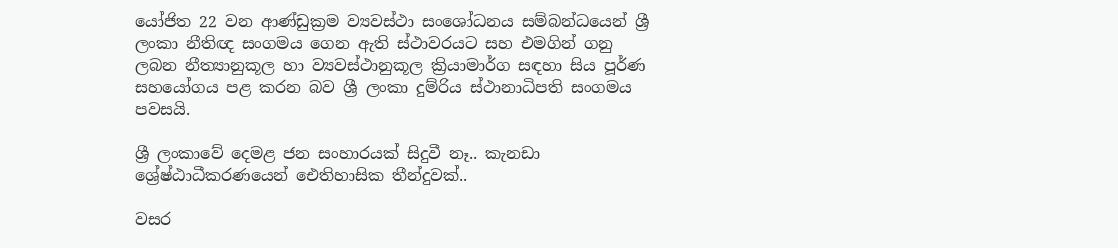යෝජිත 22 වන ආණ්ඩුක්‍රම ව්‍යවස්ථා සංශෝධනය සම්බන්ධයෙන් ශ්‍රී ලංකා නීතිඥ සංගමය ගෙන ඇති ස්ථාවරයට සහ එමගින් ගනු ලබන නීත්‍යානුකූල හා ව්‍යවස්ථානුකූල ක්‍රියාමාර්ග සඳහා සිය පූර්ණ සහයෝගය පළ කරන බව ශ්‍රී ලංකා දුම්රිය ස්ථානාධිපති සංගමය පවසයි.

ශ්‍රී ලංකාවේ දෙමළ ජන සංහාරයක් සිදුවී නෑ.. කැනඩා ශ්‍රේෂ්ඨාධීකරණයෙන් ඓතිහාසික තීන්දුවක්..

වසර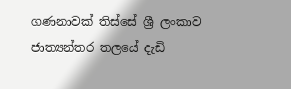ගණනාවක් තිස්සේ ශ්‍රී ලංකාව ජාත්‍යන්තර තලයේ දැඩි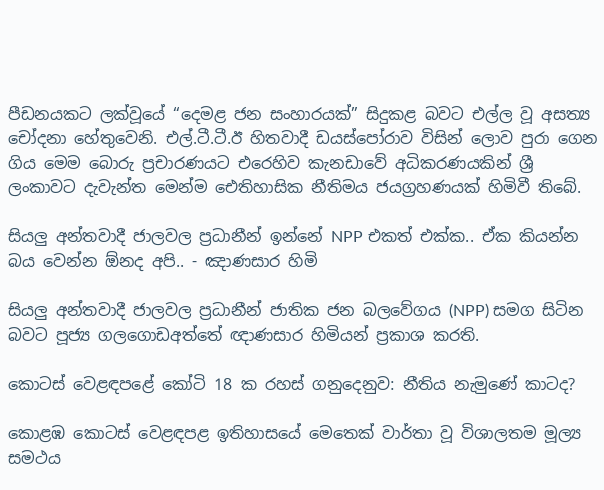පීඩනයකට ලක්වූයේ “දෙමළ ජන සංහාරයක්” සිදුකළ බවට එල්ල වූ අසත්‍ය චෝදනා හේතුවෙනි. එල්.ටී.ටී.ඊ හිතවාදී ඩයස්පෝරාව විසින් ලොව පුරා ගෙන ගිය මෙම බොරු ප්‍රචාරණයට එරෙහිව කැනඩාවේ අධිකරණයකින් ශ්‍රී ලංකාවට දැවැන්ත මෙන්ම ඓතිහාසික නීතිමය ජයග්‍රහණයක් හිමිවී තිබේ.

සියලු අන්තවාදී ජාලවල ප්‍රධානීන් ඉන්නේ NPP එකත් එක්ක.. ඒක කියන්න බය වෙන්න ඕනද අපි.. - ඤාණසාර හිමි

සියලු අන්තවාදී ජාලවල ප්‍රධානීන් ජාතික ජන බලවේගය (NPP) සමග සිටින බවට පූජ්‍ය ගලගොඩඅත්තේ ඥාණසාර හිමියන් ප්‍රකාශ කරති.

කොටස් වෙළඳපළේ කෝටි 18 ක රහස් ගනුදෙනුව: නීතිය නැමුණේ කාටද?

කොළඹ කොටස් වෙළඳපළ ඉතිහාසයේ මෙතෙක් වාර්තා වූ විශාලතම මූල්‍ය සමථය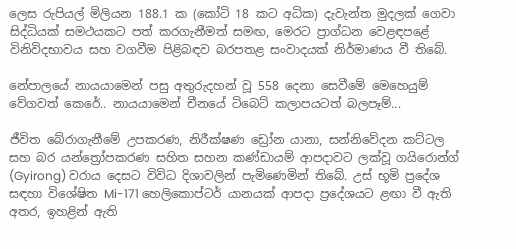ලෙස රුපියල් මිලියන 188.1 ක (කෝටි 18 කට අධික) දැවැන්ත මුදලක් ගෙවා සිද්ධියක් සමථයකට පත් කරගැනීමත් සමඟ, මෙරට ප්‍රාග්ධන වෙළඳපළේ විනිවිදභාවය සහ වගවීම පිළිබඳව බරපතළ සංවාදයක් නිර්මාණය වී තිබේ.

නේපාලයේ නායයාමෙන් පසු අතුරුදහන් වූ 558 දෙනා සෙවීමේ මෙහෙයුම් වේගවත් කෙරේ.. නායයාමෙන් චීනයේ ටිබෙට් කලාපයටත් බලපෑම්...

ජීවිත බේරාගැනීමේ උපකරණ, නිරීක්ෂණ ඩ්‍රෝන යානා, සන්නිවේදන කට්ටල සහ බර යන්ත්‍රෝපකරණ සහිත සහන කණ්ඩායම් ආපදාවට ලක්වූ ගයිරොන්ග් (Gyirong) වරාය දෙසට විවිධ දිශාවලින් පැමිණෙමින් තිබේ. උස් භූමි ප්‍රදේශ සඳහා විශේෂිත Mi-171 හෙලිකොප්ටර් යානයක් ආපදා ප්‍රදේශයට ළඟා වී ඇති අතර, ඉහළින් ඇති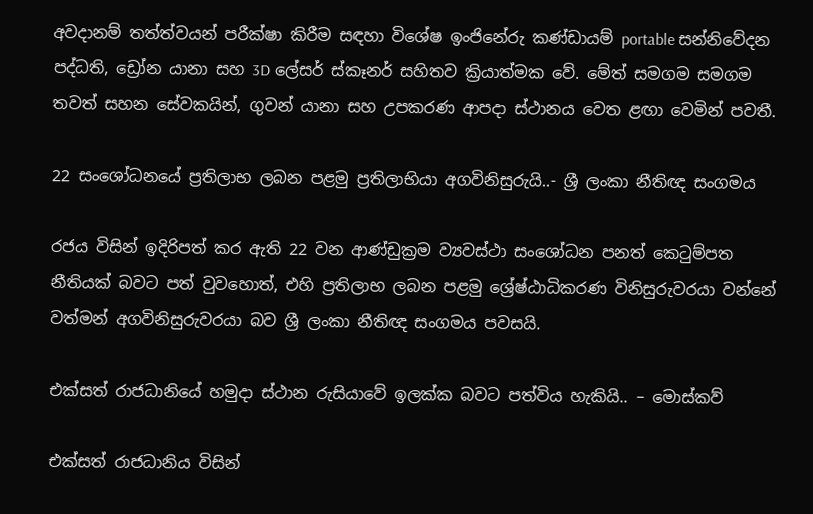අවදානම් තත්ත්වයන් පරීක්ෂා කිරීම සඳහා විශේෂ ඉංජිනේරු කණ්ඩායම් portable සන්නිවේදන පද්ධති, ඩ්‍රෝන යානා සහ 3D ලේසර් ස්කෑනර් සහිතව ක්‍රියාත්මක වේ. මේත් සමගම සමගම තවත් සහන සේවකයින්, ගුවන් යානා සහ උපකරණ ආපදා ස්ථානය වෙත ළඟා වෙමින් පවතී.

22 සංශෝධනයේ ප්‍රතිලාභ ලබන පළමු ප්‍රතිලාභියා අගවිනිසුරුයි..- ශ්‍රී ලංකා නීතිඥ සංගමය

රජය විසින් ඉදිරිපත් කර ඇති 22 වන ආණ්ඩුක්‍රම ව්‍යවස්ථා සංශෝධන පනත් කෙටුම්පත නීතියක් බවට පත් වුවහොත්, එහි ප්‍රතිලාභ ලබන පළමු ශ්‍රේෂ්ඨාධිකරණ විනිසුරුවරයා වන්නේ වත්මන් අගවිනිසුරුවරයා බව ශ්‍රී ලංකා නීතිඥ සංගමය පවසයි.

එක්සත් රාජධානියේ හමුදා ස්ථාන රුසියාවේ ඉලක්ක බවට පත්විය හැකියි.. – මොස්කව්

එක්සත් රාජධානිය විසින්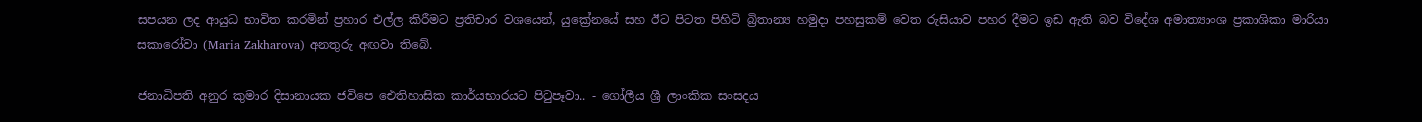සපයන ලද ආයුධ භාවිත කරමින් ප්‍රහාර එල්ල කිරීමට ප්‍රතිචාර වශයෙන්, යුක්‍රේනයේ සහ ඊට පිටත පිහිටි බ්‍රිතාන්‍ය හමුදා පහසුකම් වෙත රුසියාව පහර දීමට ඉඩ ඇති බව විදේශ අමාත්‍යාංශ ප්‍රකාශිකා මාරියා සකාරෝවා (Maria Zakharova) අනතුරු අඟවා තිබේ.

ජනාධිපති අනුර කුමාර දිසානායක ජවිපෙ ඓතිහාසික කාර්යභාරයට පිටුපෑවා.. - ගෝලීය ශ්‍රී ලාංකික සංසදය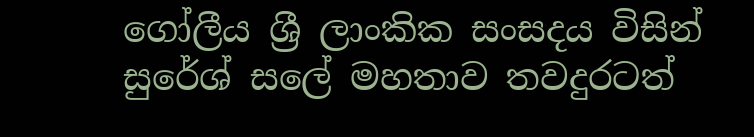ගෝලීය ශ්‍රී ලාංකික සංසදය විසින් සුරේශ් සලේ මහතාව තවදුරටත්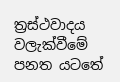ත්‍රස්ථවාදය වලැක්වීමේ පනත යටතේ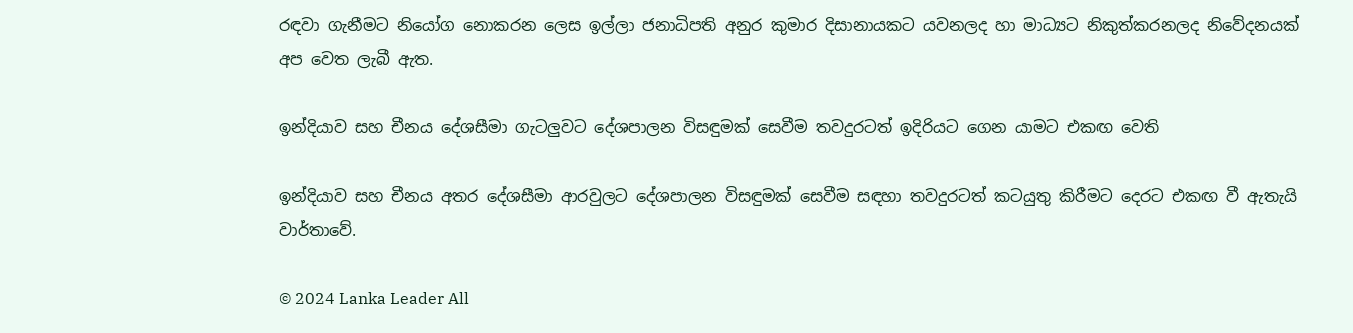රඳවා ගැනීමට නියෝග නොකරන ලෙස ඉල්ලා ජනාධිපති අනුර කුමාර දිසානායකට යවනලද හා මාධ්‍යට නිකුත්කරනලද නිවේදනයක් අප වෙත ලැබී ඇත.

ඉන්දියාව සහ චීනය දේශසීමා ගැටලුවට දේශපාලන විසඳුමක් සෙවීම තවදුරටත් ඉදිරියට ගෙන යාමට එකඟ වෙති

ඉන්දියාව සහ චීනය අතර දේශසීමා ආරවුලට දේශපාලන විසඳුමක් සෙවීම සඳහා තවදුරටත් කටයුතු කිරීමට දෙරට එකඟ වී ඇතැයි වාර්තාවේ.

© 2024 Lanka Leader All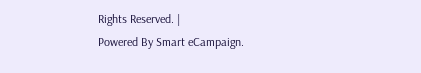Rights Reserved. |
Powered By Smart eCampaign.